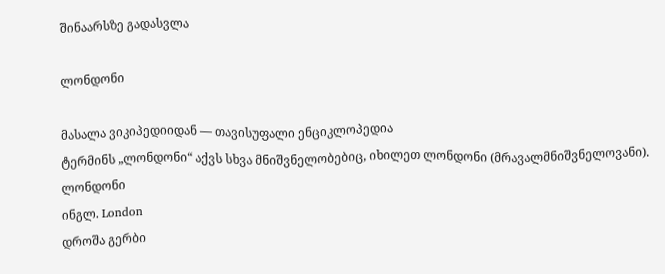შინაარსზე გადასვლა

ლონდონი

მასალა ვიკიპედიიდან — თავისუფალი ენციკლოპედია
ტერმინს „ლონდონი“ აქვს სხვა მნიშვნელობებიც, იხილეთ ლონდონი (მრავალმნიშვნელოვანი).
ლონდონი
ინგლ. London
დროშა გერბი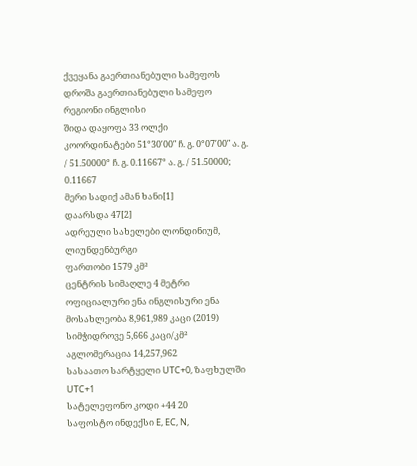ქვეყანა გაერთიანებული სამეფოს დროშა გაერთიანებული სამეფო
რეგიონი ინგლისი
შიდა დაყოფა 33 ოლქი
კოორდინატები 51°30′00″ ჩ. გ. 0°07′00″ ა. გ. / 51.50000° ჩ. გ. 0.11667° ა. გ. / 51.50000; 0.11667
მერი სადიქ ამან ხანი[1]
დაარსდა 47[2]
ადრეული სახელები ლონდინიუმ, ლიუნდენბურგი
ფართობი 1579 კმ²
ცენტრის სიმაღლე 4 მეტრი
ოფიციალური ენა ინგლისური ენა
მოსახლეობა 8,961,989 კაცი (2019)
სიმჭიდროვე 5,666 კაცი/კმ²
აგლომერაცია 14,257,962
სასაათო სარტყელი UTC+0, ზაფხულში UTC+1
სატელეფონო კოდი +44 20
საფოსტო ინდექსი E, EC, N,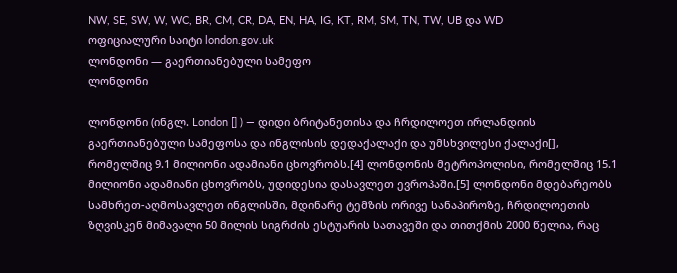NW, SE, SW, W, WC, BR, CM, CR, DA, EN, HA, IG, KT, RM, SM, TN, TW, UB და WD
ოფიციალური საიტი london.gov.uk
ლონდონი — გაერთიანებული სამეფო
ლონდონი

ლონდონი (ინგლ. London [] ) — დიდი ბრიტანეთისა და ჩრდილოეთ ირლანდიის გაერთიანებული სამეფოსა და ინგლისის დედაქალაქი და უმსხვილესი ქალაქი[], რომელშიც 9.1 მილიონი ადამიანი ცხოვრობს.[4] ლონდონის მეტროპოლისი, რომელშიც 15.1 მილიონი ადამიანი ცხოვრობს, უდიდესია დასავლეთ ევროპაში.[5] ლონდონი მდებარეობს სამხრეთ-აღმოსავლეთ ინგლისში, მდინარე ტემზის ორივე სანაპიროზე, ჩრდილოეთის ზღვისკენ მიმავალი 50 მილის სიგრძის ესტუარის სათავეში და თითქმის 2000 წელია, რაც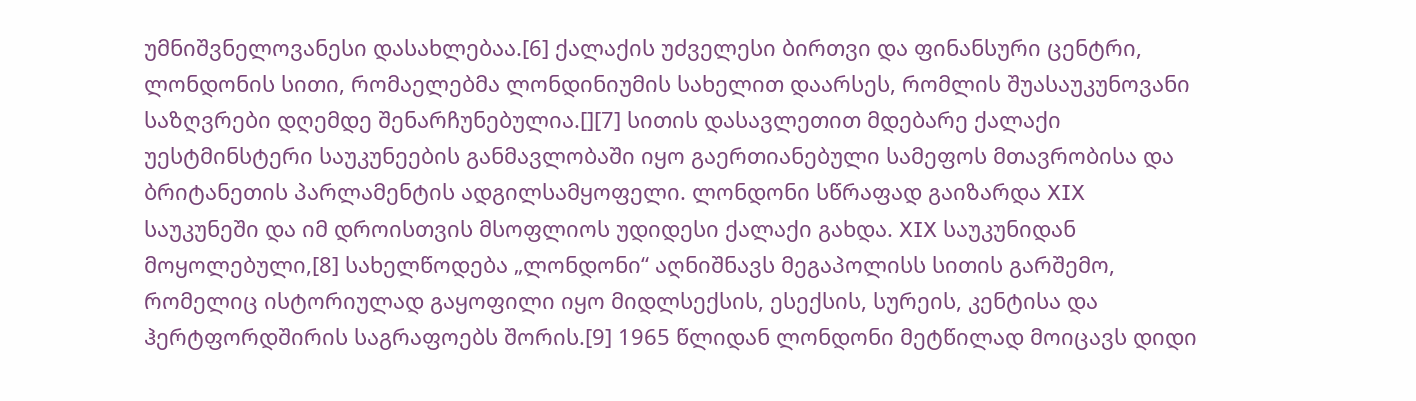უმნიშვნელოვანესი დასახლებაა.[6] ქალაქის უძველესი ბირთვი და ფინანსური ცენტრი, ლონდონის სითი, რომაელებმა ლონდინიუმის სახელით დაარსეს, რომლის შუასაუკუნოვანი საზღვრები დღემდე შენარჩუნებულია.[][7] სითის დასავლეთით მდებარე ქალაქი უესტმინსტერი საუკუნეების განმავლობაში იყო გაერთიანებული სამეფოს მთავრობისა და ბრიტანეთის პარლამენტის ადგილსამყოფელი. ლონდონი სწრაფად გაიზარდა XIX საუკუნეში და იმ დროისთვის მსოფლიოს უდიდესი ქალაქი გახდა. XIX საუკუნიდან მოყოლებული,[8] სახელწოდება „ლონდონი“ აღნიშნავს მეგაპოლისს სითის გარშემო, რომელიც ისტორიულად გაყოფილი იყო მიდლსექსის, ესექსის, სურეის, კენტისა და ჰერტფორდშირის საგრაფოებს შორის.[9] 1965 წლიდან ლონდონი მეტწილად მოიცავს დიდი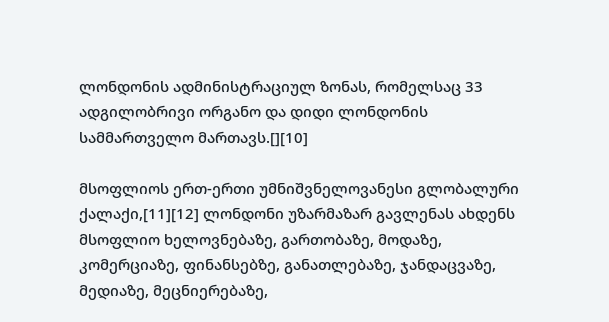ლონდონის ადმინისტრაციულ ზონას, რომელსაც 33 ადგილობრივი ორგანო და დიდი ლონდონის სამმართველო მართავს.[][10]

მსოფლიოს ერთ-ერთი უმნიშვნელოვანესი გლობალური ქალაქი,[11][12] ლონდონი უზარმაზარ გავლენას ახდენს მსოფლიო ხელოვნებაზე, გართობაზე, მოდაზე, კომერციაზე, ფინანსებზე, განათლებაზე, ჯანდაცვაზე, მედიაზე, მეცნიერებაზე,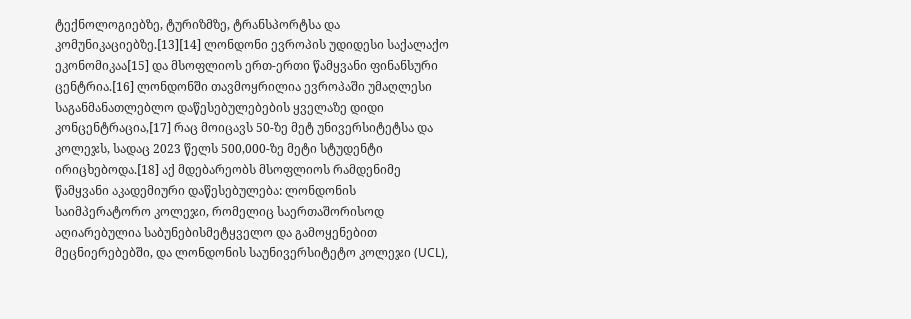ტექნოლოგიებზე, ტურიზმზე, ტრანსპორტსა და კომუნიკაციებზე.[13][14] ლონდონი ევროპის უდიდესი საქალაქო ეკონომიკაა[15] და მსოფლიოს ერთ-ერთი წამყვანი ფინანსური ცენტრია.[16] ლონდონში თავმოყრილია ევროპაში უმაღლესი საგანმანათლებლო დაწესებულებების ყველაზე დიდი კონცენტრაცია,[17] რაც მოიცავს 50-ზე მეტ უნივერსიტეტსა და კოლეჯს, სადაც 2023 წელს 500,000-ზე მეტი სტუდენტი ირიცხებოდა.[18] აქ მდებარეობს მსოფლიოს რამდენიმე წამყვანი აკადემიური დაწესებულება: ლონდონის საიმპერატორო კოლეჯი, რომელიც საერთაშორისოდ აღიარებულია საბუნებისმეტყველო და გამოყენებით მეცნიერებებში, და ლონდონის საუნივერსიტეტო კოლეჯი (UCL),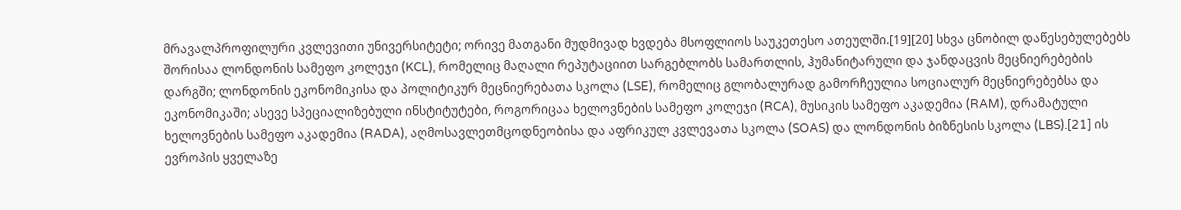მრავალპროფილური კვლევითი უნივერსიტეტი; ორივე მათგანი მუდმივად ხვდება მსოფლიოს საუკეთესო ათეულში.[19][20] სხვა ცნობილ დაწესებულებებს შორისაა ლონდონის სამეფო კოლეჯი (KCL), რომელიც მაღალი რეპუტაციით სარგებლობს სამართლის, ჰუმანიტარული და ჯანდაცვის მეცნიერებების დარგში; ლონდონის ეკონომიკისა და პოლიტიკურ მეცნიერებათა სკოლა (LSE), რომელიც გლობალურად გამორჩეულია სოციალურ მეცნიერებებსა და ეკონომიკაში; ასევე სპეციალიზებული ინსტიტუტები, როგორიცაა ხელოვნების სამეფო კოლეჯი (RCA), მუსიკის სამეფო აკადემია (RAM), დრამატული ხელოვნების სამეფო აკადემია (RADA), აღმოსავლეთმცოდნეობისა და აფრიკულ კვლევათა სკოლა (SOAS) და ლონდონის ბიზნესის სკოლა (LBS).[21] ის ევროპის ყველაზე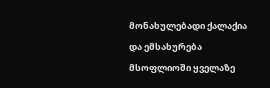მონახულებადი ქალაქია და ემსახურება მსოფლიოში ყველაზე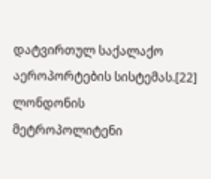დატვირთულ საქალაქო აეროპორტების სისტემას.[22] ლონდონის მეტროპოლიტენი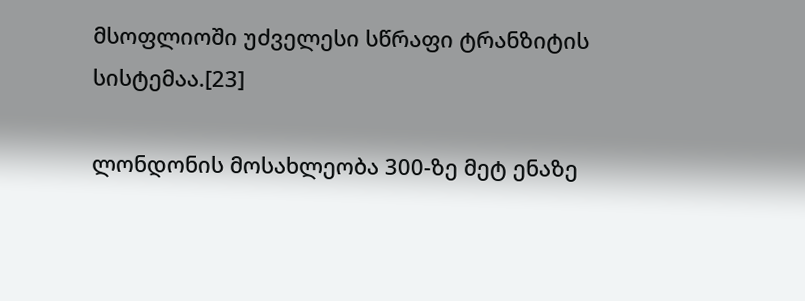მსოფლიოში უძველესი სწრაფი ტრანზიტის სისტემაა.[23]

ლონდონის მოსახლეობა 300-ზე მეტ ენაზე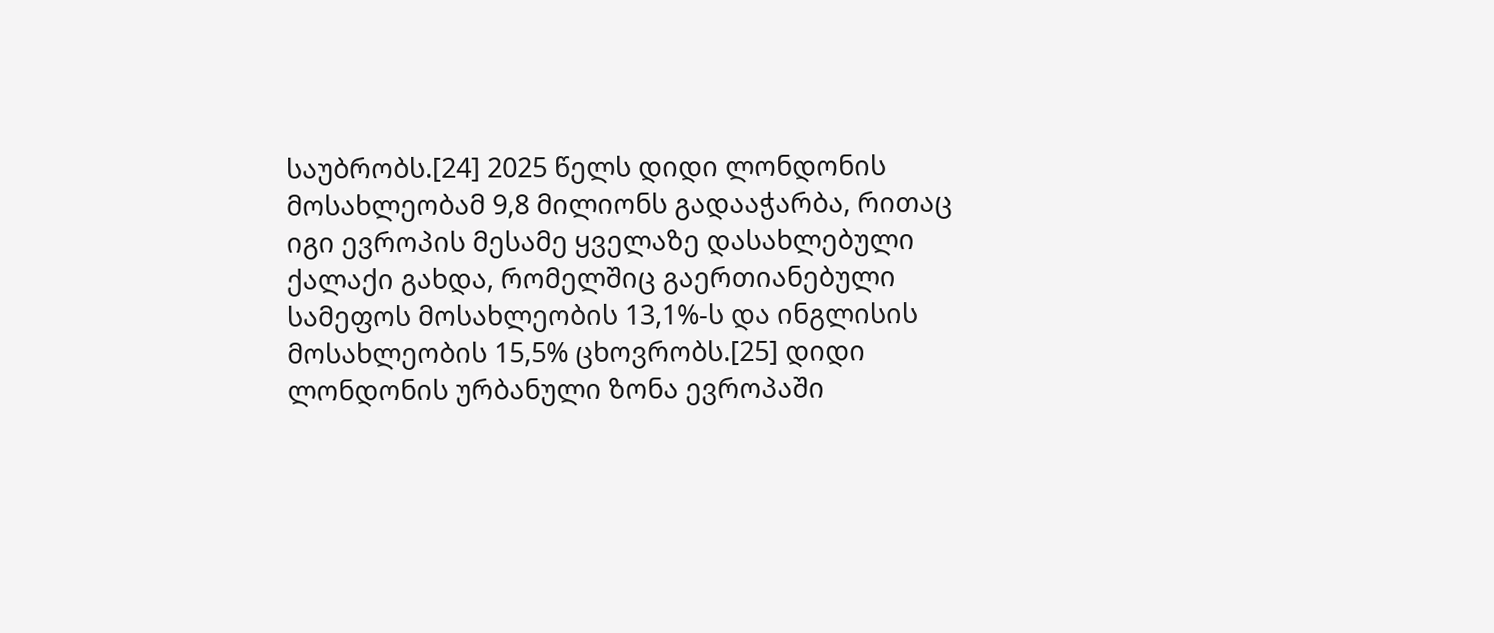საუბრობს.[24] 2025 წელს დიდი ლონდონის მოსახლეობამ 9,8 მილიონს გადააჭარბა, რითაც იგი ევროპის მესამე ყველაზე დასახლებული ქალაქი გახდა, რომელშიც გაერთიანებული სამეფოს მოსახლეობის 13,1%-ს და ინგლისის მოსახლეობის 15,5% ცხოვრობს.[25] დიდი ლონდონის ურბანული ზონა ევროპაში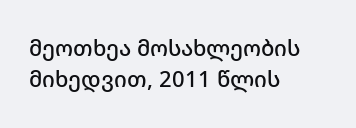მეოთხეა მოსახლეობის მიხედვით, 2011 წლის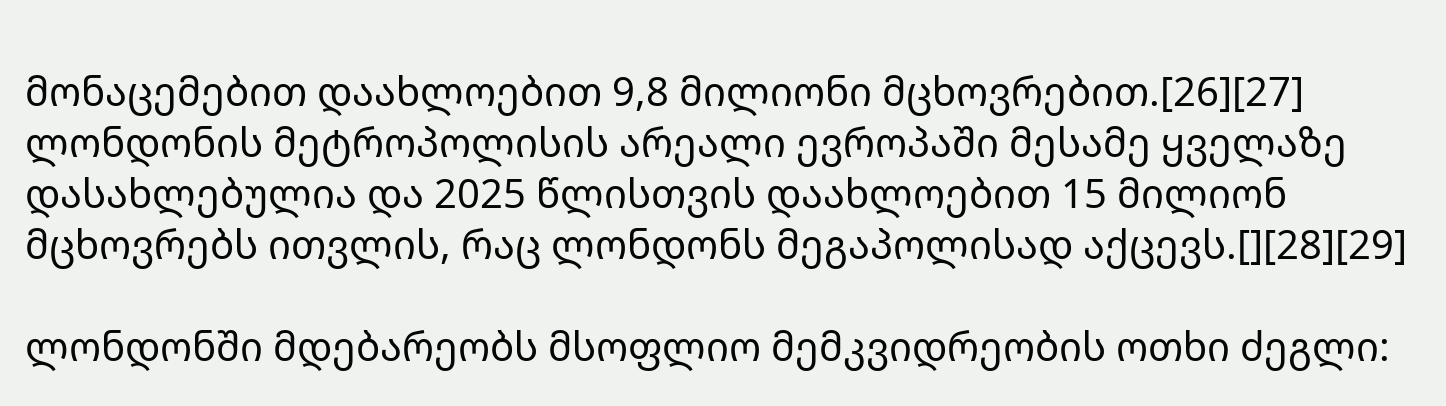მონაცემებით დაახლოებით 9,8 მილიონი მცხოვრებით.[26][27] ლონდონის მეტროპოლისის არეალი ევროპაში მესამე ყველაზე დასახლებულია და 2025 წლისთვის დაახლოებით 15 მილიონ მცხოვრებს ითვლის, რაც ლონდონს მეგაპოლისად აქცევს.[][28][29]

ლონდონში მდებარეობს მსოფლიო მემკვიდრეობის ოთხი ძეგლი: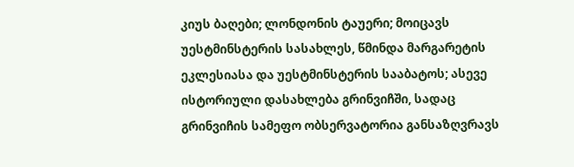კიუს ბაღები; ლონდონის ტაუერი; მოიცავს უესტმინსტერის სასახლეს, წმინდა მარგარეტის ეკლესიასა და უესტმინსტერის სააბატოს; ასევე ისტორიული დასახლება გრინვიჩში, სადაც გრინვიჩის სამეფო ობსერვატორია განსაზღვრავს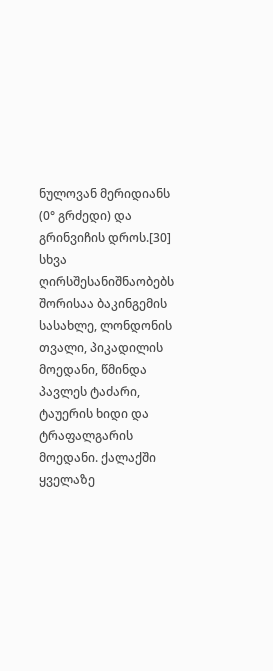ნულოვან მერიდიანს (0° გრძედი) და გრინვიჩის დროს.[30] სხვა ღირსშესანიშნაობებს შორისაა ბაკინგემის სასახლე, ლონდონის თვალი, პიკადილის მოედანი, წმინდა პავლეს ტაძარი, ტაუერის ხიდი და ტრაფალგარის მოედანი. ქალაქში ყველაზე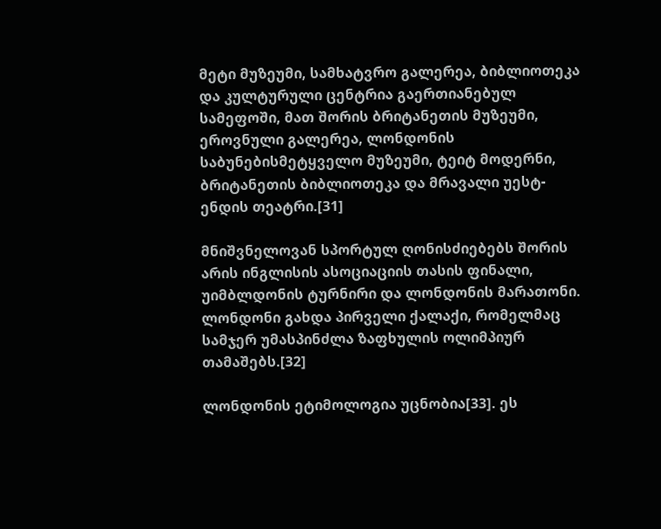მეტი მუზეუმი, სამხატვრო გალერეა, ბიბლიოთეკა და კულტურული ცენტრია გაერთიანებულ სამეფოში, მათ შორის ბრიტანეთის მუზეუმი, ეროვნული გალერეა, ლონდონის საბუნებისმეტყველო მუზეუმი, ტეიტ მოდერნი, ბრიტანეთის ბიბლიოთეკა და მრავალი უესტ-ენდის თეატრი.[31]

მნიშვნელოვან სპორტულ ღონისძიებებს შორის არის ინგლისის ასოციაციის თასის ფინალი, უიმბლდონის ტურნირი და ლონდონის მარათონი. ლონდონი გახდა პირველი ქალაქი, რომელმაც სამჯერ უმასპინძლა ზაფხულის ოლიმპიურ თამაშებს.[32]

ლონდონის ეტიმოლოგია უცნობია[33]. ეს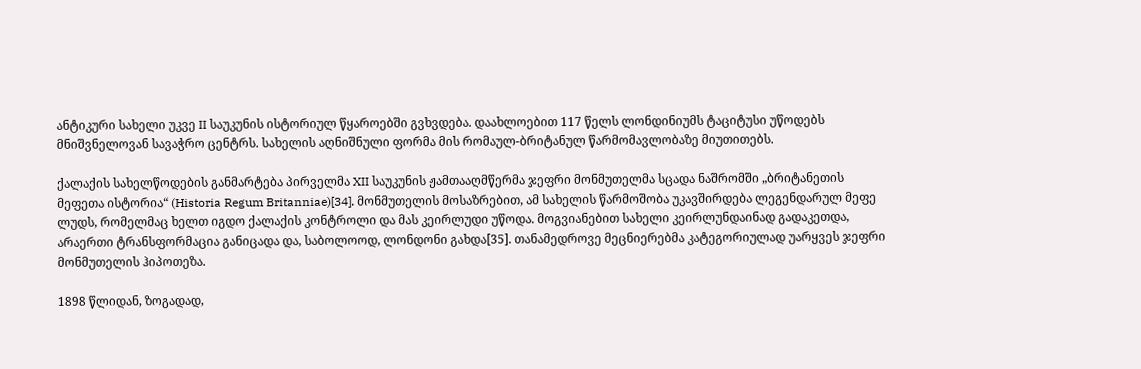ანტიკური სახელი უკვე II საუკუნის ისტორიულ წყაროებში გვხვდება. დაახლოებით 117 წელს ლონდინიუმს ტაციტუსი უწოდებს მნიშვნელოვან სავაჭრო ცენტრს. სახელის აღნიშნული ფორმა მის რომაულ-ბრიტანულ წარმომავლობაზე მიუთითებს.

ქალაქის სახელწოდების განმარტება პირველმა XII საუკუნის ჟამთააღმწერმა ჯეფრი მონმუთელმა სცადა ნაშრომში „ბრიტანეთის მეფეთა ისტორია“ (Historia Regum Britanniae)[34]. მონმუთელის მოსაზრებით, ამ სახელის წარმოშობა უკავშირდება ლეგენდარულ მეფე ლუდს, რომელმაც ხელთ იგდო ქალაქის კონტროლი და მას კეირლუდი უწოდა. მოგვიანებით სახელი კეირლუნდაინად გადაკეთდა, არაერთი ტრანსფორმაცია განიცადა და, საბოლოოდ, ლონდონი გახდა[35]. თანამედროვე მეცნიერებმა კატეგორიულად უარყვეს ჯეფრი მონმუთელის ჰიპოთეზა.

1898 წლიდან, ზოგადად,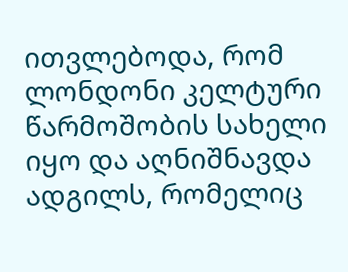ითვლებოდა, რომ ლონდონი კელტური წარმოშობის სახელი იყო და აღნიშნავდა ადგილს, რომელიც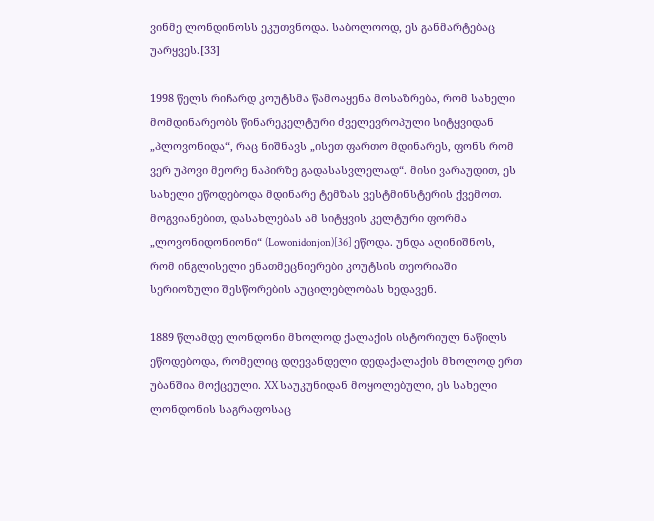ვინმე ლონდინოსს ეკუთვნოდა. საბოლოოდ, ეს განმარტებაც უარყვეს.[33]

1998 წელს რიჩარდ კოუტსმა წამოაყენა მოსაზრება, რომ სახელი მომდინარეობს წინარეკელტური ძველევროპული სიტყვიდან „პლოვონიდა“, რაც ნიშნავს „ისეთ ფართო მდინარეს, ფონს რომ ვერ უპოვი მეორე ნაპირზე გადასასვლელად“. მისი ვარაუდით, ეს სახელი ეწოდებოდა მდინარე ტემზას ვესტმინსტერის ქვემოთ. მოგვიანებით, დასახლებას ამ სიტყვის კელტური ფორმა „ლოვონიდონიონი“ (Lowonidonjon)[36] ეწოდა. უნდა აღინიშნოს, რომ ინგლისელი ენათმეცნიერები კოუტსის თეორიაში სერიოზული შესწორების აუცილებლობას ხედავენ.

1889 წლამდე ლონდონი მხოლოდ ქალაქის ისტორიულ ნაწილს ეწოდებოდა, რომელიც დღევანდელი დედაქალაქის მხოლოდ ერთ უბანშია მოქცეული. XX საუკუნიდან მოყოლებული, ეს სახელი ლონდონის საგრაფოსაც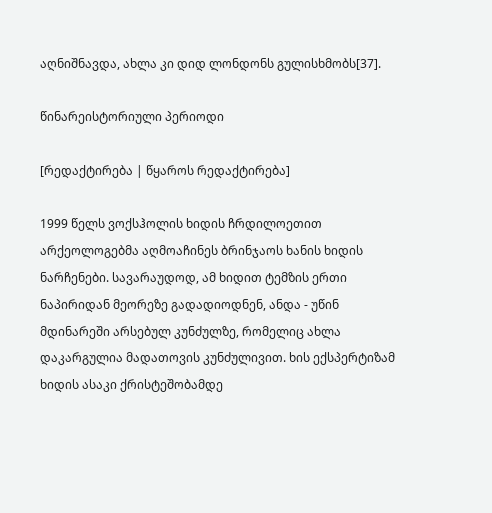აღნიშნავდა, ახლა კი დიდ ლონდონს გულისხმობს[37].

წინარეისტორიული პერიოდი

[რედაქტირება | წყაროს რედაქტირება]

1999 წელს ვოქსჰოლის ხიდის ჩრდილოეთით არქეოლოგებმა აღმოაჩინეს ბრინჯაოს ხანის ხიდის ნარჩენები. სავარაუდოდ, ამ ხიდით ტემზის ერთი ნაპირიდან მეორეზე გადადიოდნენ, ანდა - უწინ მდინარეში არსებულ კუნძულზე, რომელიც ახლა დაკარგულია მადათოვის კუნძულივით. ხის ექსპერტიზამ ხიდის ასაკი ქრისტეშობამდე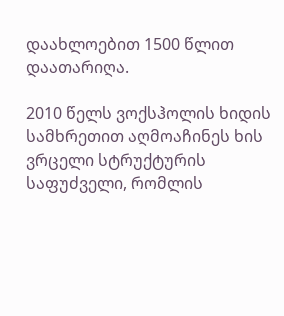დაახლოებით 1500 წლით დაათარიღა.

2010 წელს ვოქსჰოლის ხიდის სამხრეთით აღმოაჩინეს ხის ვრცელი სტრუქტურის საფუძველი, რომლის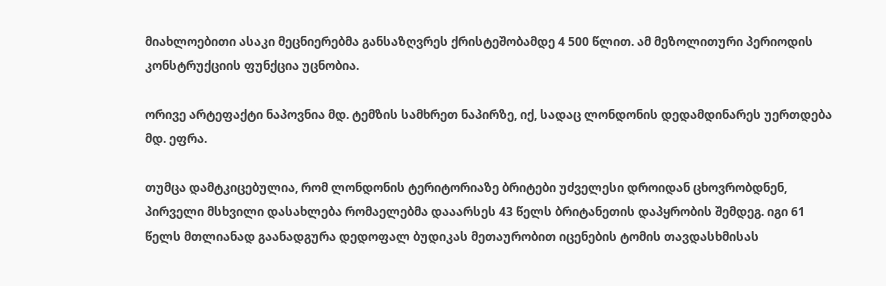მიახლოებითი ასაკი მეცნიერებმა განსაზღვრეს ქრისტეშობამდე 4 500 წლით. ამ მეზოლითური პერიოდის კონსტრუქციის ფუნქცია უცნობია.

ორივე არტეფაქტი ნაპოვნია მდ. ტემზის სამხრეთ ნაპირზე, იქ, სადაც ლონდონის დედამდინარეს უერთდება მდ. ეფრა.

თუმცა დამტკიცებულია, რომ ლონდონის ტერიტორიაზე ბრიტები უძველესი დროიდან ცხოვრობდნენ, პირველი მსხვილი დასახლება რომაელებმა დააარსეს 43 წელს ბრიტანეთის დაპყრობის შემდეგ. იგი 61 წელს მთლიანად გაანადგურა დედოფალ ბუდიკას მეთაურობით იცენების ტომის თავდასხმისას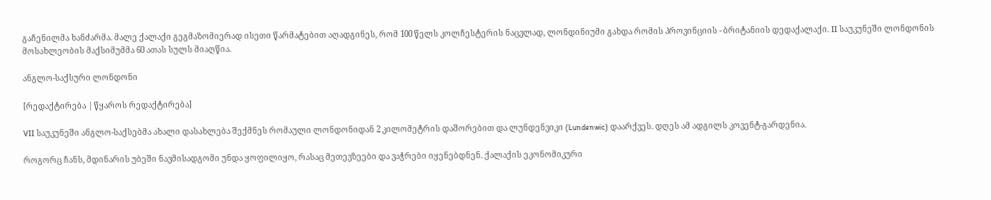გაჩენილმა ხანძარმა. მალე ქალაქი გეგმაზომიერად ისეთი წარმატებით აღადგინეს, რომ 100 წელს კოლჩესტერის ნაცვლად, ლონდინიუმი გახდა რომის პროვინციის - ბრიტანიის დედაქალაქი. II საუკუნეში ლონდონის მოსახლეობის მაქსიმუმმა 60 ათას სულს მიაღწია.

ანგლო-საქსური ლონდონი

[რედაქტირება | წყაროს რედაქტირება]

VII საუკუნეში ანგლო-საქსებმა ახალი დასახლება შექმნეს რომაული ლონდონიდან 2 კილომეტრის დაშორებით და ლუნდენვიკი (Lundenwic) დაარქვეს. დღეს ამ ადგილს კოვენტ-გარდენია.

როგორც ჩანს, მდინარის უბეში ნავმისადგომი უნდა ყოფილიყო, რასაც მეთევზეები და ვაჭრები იყენებდნენ. ქალაქის ეკონომიკური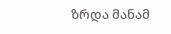ზრდა მანამ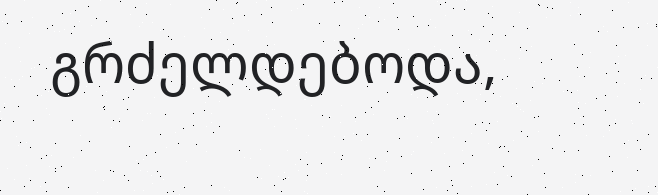გრძელდებოდა,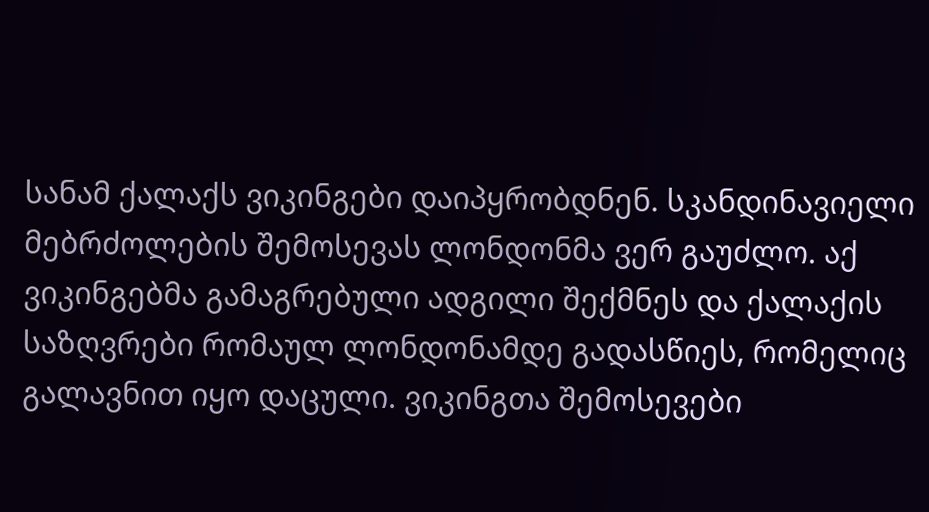სანამ ქალაქს ვიკინგები დაიპყრობდნენ. სკანდინავიელი მებრძოლების შემოსევას ლონდონმა ვერ გაუძლო. აქ ვიკინგებმა გამაგრებული ადგილი შექმნეს და ქალაქის საზღვრები რომაულ ლონდონამდე გადასწიეს, რომელიც გალავნით იყო დაცული. ვიკინგთა შემოსევები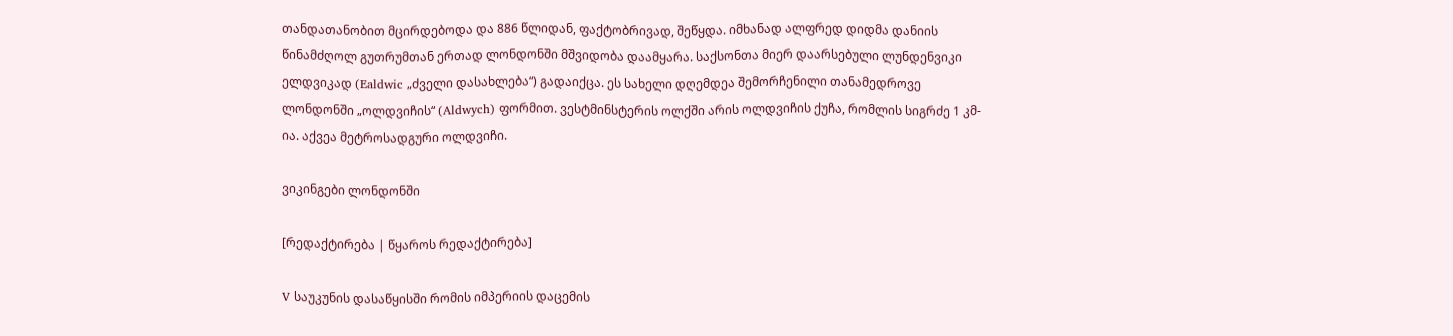თანდათანობით მცირდებოდა და 886 წლიდან, ფაქტობრივად, შეწყდა. იმხანად ალფრედ დიდმა დანიის წინამძღოლ გუთრუმთან ერთად ლონდონში მშვიდობა დაამყარა. საქსონთა მიერ დაარსებული ლუნდენვიკი ელდვიკად (Ealdwic „ძველი დასახლება“) გადაიქცა. ეს სახელი დღემდეა შემორჩენილი თანამედროვე ლონდონში „ოლდვიჩის“ (Aldwych) ფორმით. ვესტმინსტერის ოლქში არის ოლდვიჩის ქუჩა, რომლის სიგრძე 1 კმ-ია. აქვეა მეტროსადგური ოლდვიჩი.

ვიკინგები ლონდონში

[რედაქტირება | წყაროს რედაქტირება]

V საუკუნის დასაწყისში რომის იმპერიის დაცემის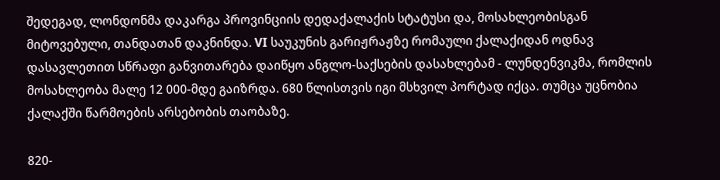შედეგად, ლონდონმა დაკარგა პროვინციის დედაქალაქის სტატუსი და, მოსახლეობისგან მიტოვებული, თანდათან დაკნინდა. VI საუკუნის გარიჟრაჟზე რომაული ქალაქიდან ოდნავ დასავლეთით სწრაფი განვითარება დაიწყო ანგლო-საქსების დასახლებამ - ლუნდენვიკმა, რომლის მოსახლეობა მალე 12 000-მდე გაიზრდა. 680 წლისთვის იგი მსხვილ პორტად იქცა. თუმცა უცნობია ქალაქში წარმოების არსებობის თაობაზე.

820-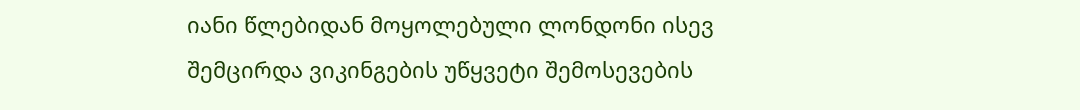იანი წლებიდან მოყოლებული ლონდონი ისევ შემცირდა ვიკინგების უწყვეტი შემოსევების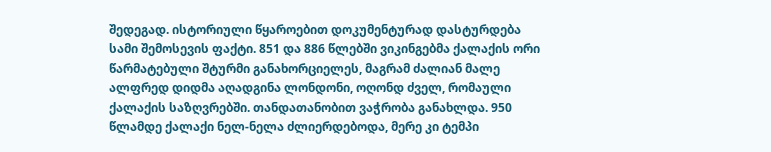შედეგად. ისტორიული წყაროებით დოკუმენტურად დასტურდება სამი შემოსევის ფაქტი. 851 და 886 წლებში ვიკინგებმა ქალაქის ორი წარმატებული შტურმი განახორციელეს, მაგრამ ძალიან მალე ალფრედ დიდმა აღადგინა ლონდონი, ოღონდ ძველ, რომაული ქალაქის საზღვრებში. თანდათანობით ვაჭრობა განახლდა. 950 წლამდე ქალაქი ნელ-ნელა ძლიერდებოდა, მერე კი ტემპი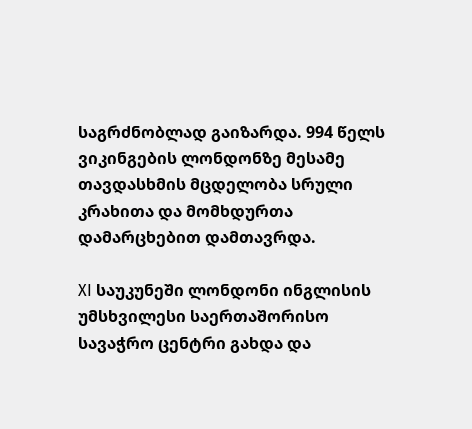საგრძნობლად გაიზარდა. 994 წელს ვიკინგების ლონდონზე მესამე თავდასხმის მცდელობა სრული კრახითა და მომხდურთა დამარცხებით დამთავრდა.

XI საუკუნეში ლონდონი ინგლისის უმსხვილესი საერთაშორისო სავაჭრო ცენტრი გახდა და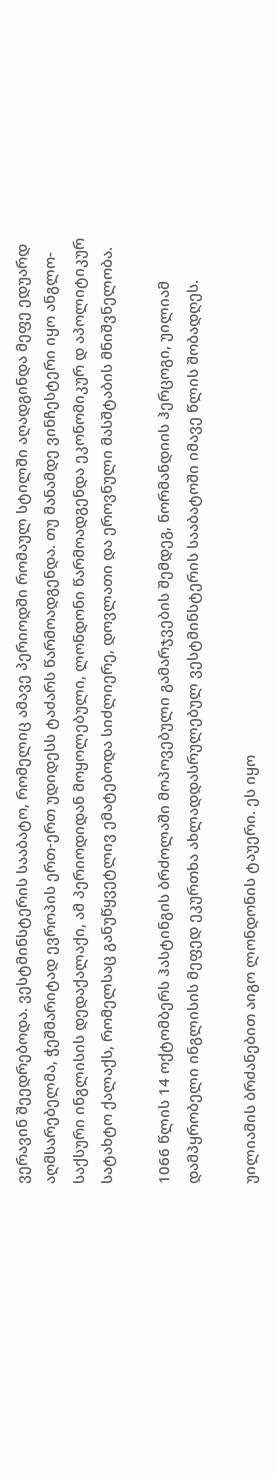ვერავინ შეედრებოდა. ვესტმინსტერის სააბატო, რომელიც ამავე პერიოდში რომაულ სტილში აღადგინდა მეფე ედუარდ აღმსარებელმა, ჭეშმარიტად ევროპის ერთ-ერთ უდიდესს ტაძარს წარმოადგენდა. თუ მანამდე ვინჩესტერი იყო ანგლო-საქსური ინგლისის დედაქალაქი, ამ პერიოდიდან მოყოლებული, ლონდონი წარმოადგენდა ეკონომიკურ დ აპოლიტიკურ სატახტო ქალაქს, რომელსაც განუწყვეტლივ ემატებოდა სიძლიერე, დოვლათი და ეროვნული მასშტაბის მნიშვნელობა.

1066 წლის 14 ოქტომბერს ჰასტინგის ბრძოლაში მოპოვებული გამარჯვების შემდეგ, ნორმანდიის ჰერცოგი, უილიამ დამპყრობელი ინგლისის მეფედ ეკურთხა ახლადდასრულებულ ვესტმინსტერის სააბატოში იმავე წლის შობადღეს.

უილიამის ბრძანებით აიგო ლონდონის ტაუერი. ეს იყო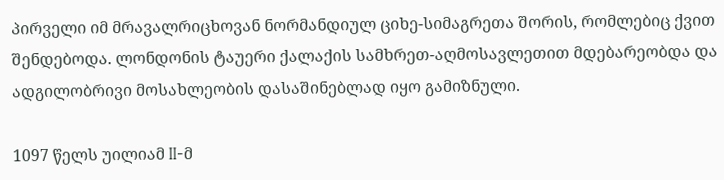პირველი იმ მრავალრიცხოვან ნორმანდიულ ციხე-სიმაგრეთა შორის, რომლებიც ქვით შენდებოდა. ლონდონის ტაუერი ქალაქის სამხრეთ-აღმოსავლეთით მდებარეობდა და ადგილობრივი მოსახლეობის დასაშინებლად იყო გამიზნული.

1097 წელს უილიამ II-მ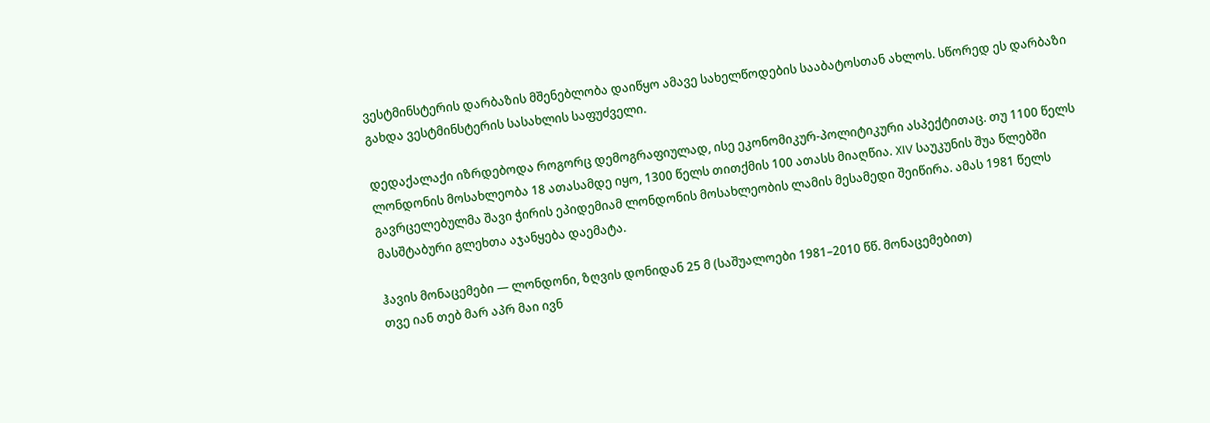ვესტმინსტერის დარბაზის მშენებლობა დაიწყო ამავე სახელწოდების სააბატოსთან ახლოს. სწორედ ეს დარბაზი გახდა ვესტმინსტერის სასახლის საფუძველი.

დედაქალაქი იზრდებოდა როგორც დემოგრაფიულად, ისე ეკონომიკურ-პოლიტიკური ასპექტითაც. თუ 1100 წელს ლონდონის მოსახლეობა 18 ათასამდე იყო, 1300 წელს თითქმის 100 ათასს მიაღწია. XIV საუკუნის შუა წლებში გავრცელებულმა შავი ჭირის ეპიდემიამ ლონდონის მოსახლეობის ლამის მესამედი შეიწირა. ამას 1981 წელს მასშტაბური გლეხთა აჯანყება დაემატა.

ჰავის მონაცემები — ლონდონი, ზღვის დონიდან 25 მ (საშუალოები 1981–2010 წწ. მონაცემებით)
თვე იან თებ მარ აპრ მაი ივნ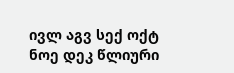ივლ აგვ სექ ოქტ ნოე დეკ წლიური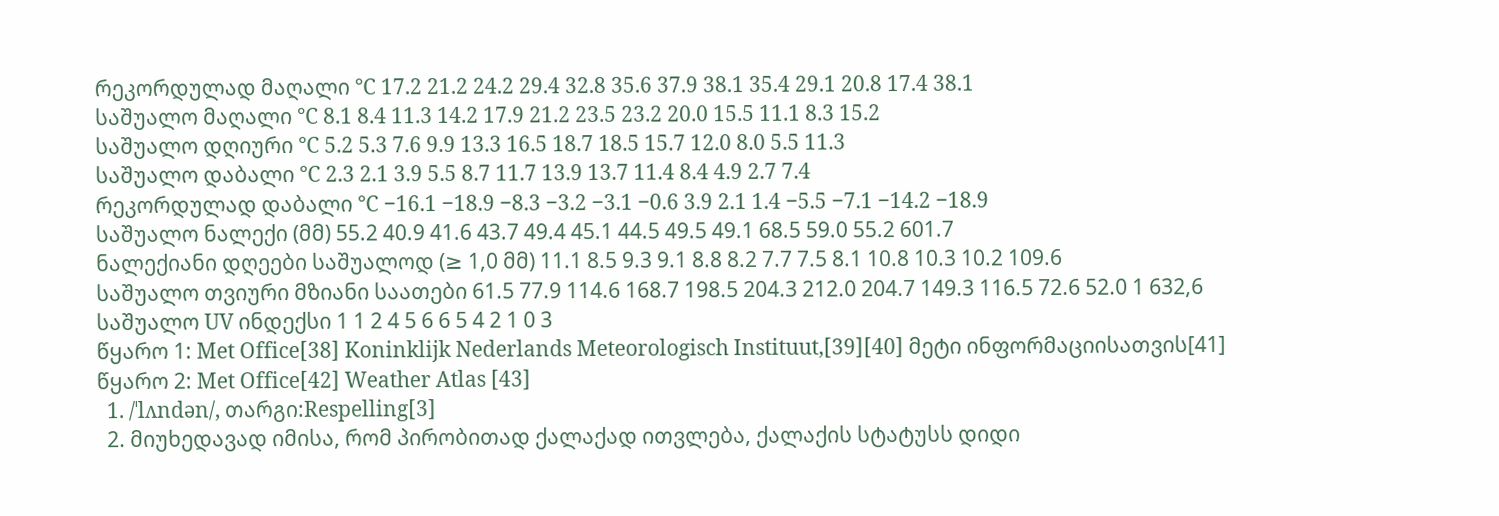რეკორდულად მაღალი °C 17.2 21.2 24.2 29.4 32.8 35.6 37.9 38.1 35.4 29.1 20.8 17.4 38.1
საშუალო მაღალი °C 8.1 8.4 11.3 14.2 17.9 21.2 23.5 23.2 20.0 15.5 11.1 8.3 15.2
საშუალო დღიური °C 5.2 5.3 7.6 9.9 13.3 16.5 18.7 18.5 15.7 12.0 8.0 5.5 11.3
საშუალო დაბალი °C 2.3 2.1 3.9 5.5 8.7 11.7 13.9 13.7 11.4 8.4 4.9 2.7 7.4
რეკორდულად დაბალი °C −16.1 −18.9 −8.3 −3.2 −3.1 −0.6 3.9 2.1 1.4 −5.5 −7.1 −14.2 −18.9
საშუალო ნალექი (მმ) 55.2 40.9 41.6 43.7 49.4 45.1 44.5 49.5 49.1 68.5 59.0 55.2 601.7
ნალექიანი დღეები საშუალოდ (≥ 1,0 მმ) 11.1 8.5 9.3 9.1 8.8 8.2 7.7 7.5 8.1 10.8 10.3 10.2 109.6
საშუალო თვიური მზიანი საათები 61.5 77.9 114.6 168.7 198.5 204.3 212.0 204.7 149.3 116.5 72.6 52.0 1 632,6
საშუალო UV ინდექსი 1 1 2 4 5 6 6 5 4 2 1 0 3
წყარო 1: Met Office[38] Koninklijk Nederlands Meteorologisch Instituut,[39][40] მეტი ინფორმაციისათვის[41]
წყარო 2: Met Office[42] Weather Atlas [43]
  1. /ˈlʌndən/, თარგი:Respelling[3]
  2. მიუხედავად იმისა, რომ პირობითად ქალაქად ითვლება, ქალაქის სტატუსს დიდი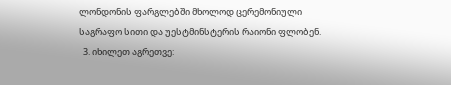ლონდონის ფარგლებში მხოლოდ ცერემონიული საგრაფო სითი და უესტმინსტერის რაიონი ფლობენ.
  3. იხილეთ აგრეთვე: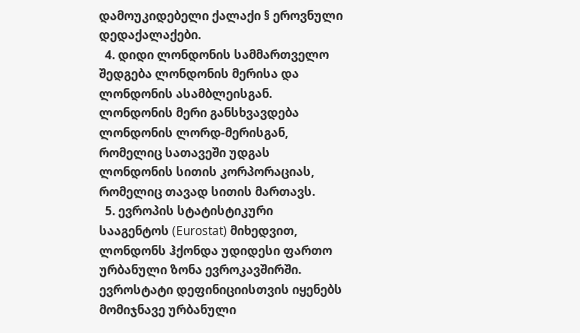დამოუკიდებელი ქალაქი § ეროვნული დედაქალაქები.
  4. დიდი ლონდონის სამმართველო შედგება ლონდონის მერისა და ლონდონის ასამბლეისგან. ლონდონის მერი განსხვავდება ლონდონის ლორდ-მერისგან, რომელიც სათავეში უდგას ლონდონის სითის კორპორაციას, რომელიც თავად სითის მართავს.
  5. ევროპის სტატისტიკური სააგენტოს (Eurostat) მიხედვით, ლონდონს ჰქონდა უდიდესი ფართო ურბანული ზონა ევროკავშირში. ევროსტატი დეფინიციისთვის იყენებს მომიჯნავე ურბანული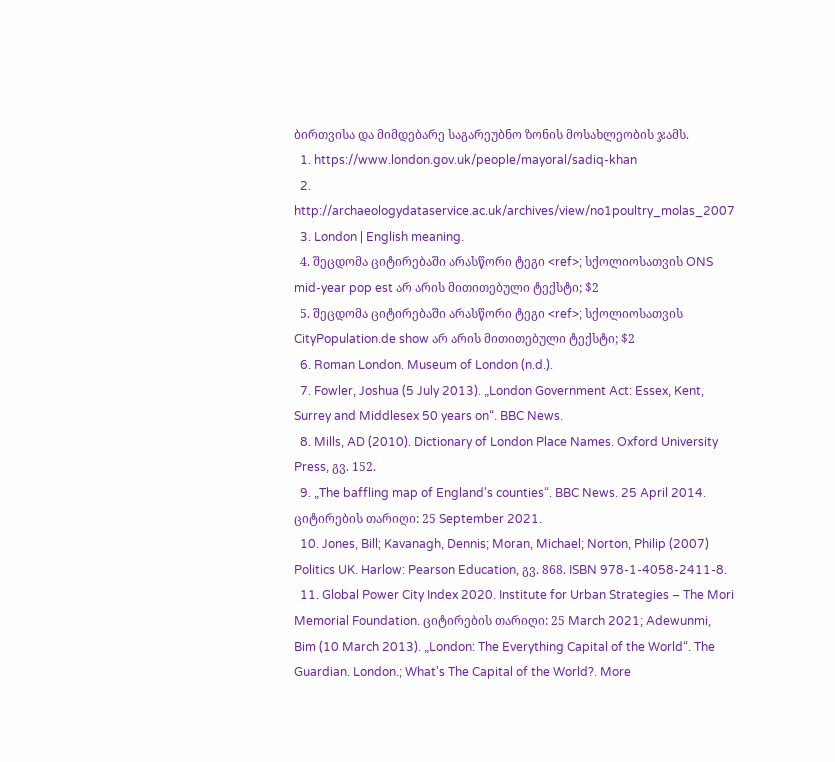ბირთვისა და მიმდებარე საგარეუბნო ზონის მოსახლეობის ჯამს.
  1. https://www.london.gov.uk/people/mayoral/sadiq-khan
  2. http://archaeologydataservice.ac.uk/archives/view/no1poultry_molas_2007
  3. London | English meaning.
  4. შეცდომა ციტირებაში არასწორი ტეგი <ref>; სქოლიოსათვის ONS mid-year pop est არ არის მითითებული ტექსტი; $2
  5. შეცდომა ციტირებაში არასწორი ტეგი <ref>; სქოლიოსათვის CityPopulation.de show არ არის მითითებული ტექსტი; $2
  6. Roman London. Museum of London (n.d.).
  7. Fowler, Joshua (5 July 2013). „London Government Act: Essex, Kent, Surrey and Middlesex 50 years on“. BBC News.
  8. Mills, AD (2010). Dictionary of London Place Names. Oxford University Press, გვ. 152.
  9. „The baffling map of England's counties“. BBC News. 25 April 2014. ციტირების თარიღი: 25 September 2021.
  10. Jones, Bill; Kavanagh, Dennis; Moran, Michael; Norton, Philip (2007) Politics UK. Harlow: Pearson Education, გვ. 868. ISBN 978-1-4058-2411-8.
  11. Global Power City Index 2020. Institute for Urban Strategies – The Mori Memorial Foundation. ციტირების თარიღი: 25 March 2021; Adewunmi, Bim (10 March 2013). „London: The Everything Capital of the World“. The Guardian. London.; What's The Capital of the World?. More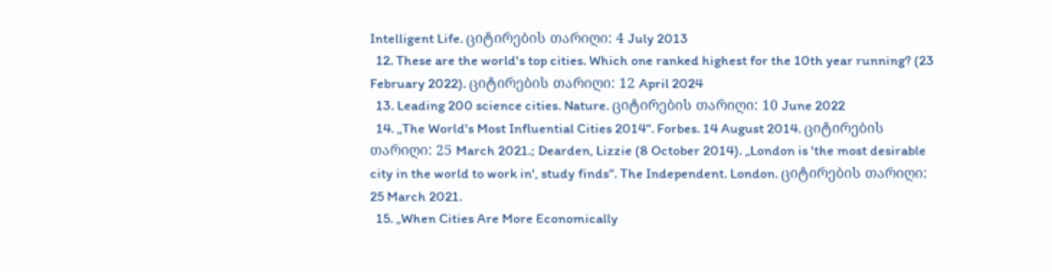Intelligent Life. ციტირების თარიღი: 4 July 2013
  12. These are the world's top cities. Which one ranked highest for the 10th year running? (23 February 2022). ციტირების თარიღი: 12 April 2024
  13. Leading 200 science cities. Nature. ციტირების თარიღი: 10 June 2022
  14. „The World's Most Influential Cities 2014“. Forbes. 14 August 2014. ციტირების თარიღი: 25 March 2021.; Dearden, Lizzie (8 October 2014). „London is 'the most desirable city in the world to work in', study finds“. The Independent. London. ციტირების თარიღი: 25 March 2021.
  15. „When Cities Are More Economically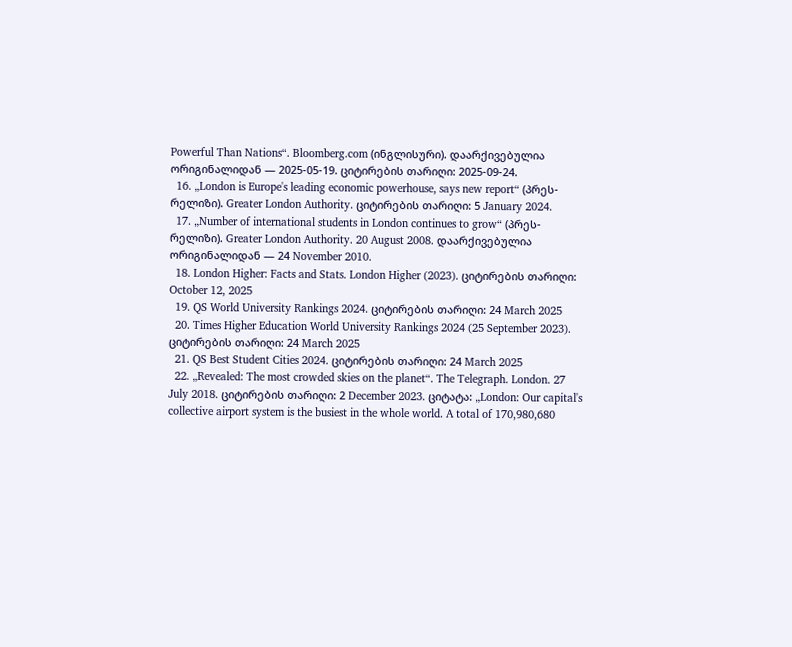Powerful Than Nations“. Bloomberg.com (ინგლისური). დაარქივებულია ორიგინალიდან — 2025-05-19. ციტირების თარიღი: 2025-09-24.
  16. „London is Europe's leading economic powerhouse, says new report“ (პრეს-რელიზი). Greater London Authority. ციტირების თარიღი: 5 January 2024.
  17. „Number of international students in London continues to grow“ (პრეს-რელიზი). Greater London Authority. 20 August 2008. დაარქივებულია ორიგინალიდან — 24 November 2010.
  18. London Higher: Facts and Stats. London Higher (2023). ციტირების თარიღი: October 12, 2025
  19. QS World University Rankings 2024. ციტირების თარიღი: 24 March 2025
  20. Times Higher Education World University Rankings 2024 (25 September 2023). ციტირების თარიღი: 24 March 2025
  21. QS Best Student Cities 2024. ციტირების თარიღი: 24 March 2025
  22. „Revealed: The most crowded skies on the planet“. The Telegraph. London. 27 July 2018. ციტირების თარიღი: 2 December 2023. ციტატა: „London: Our capital's collective airport system is the busiest in the whole world. A total of 170,980,680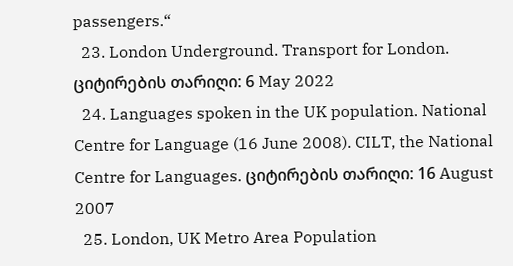passengers.“
  23. London Underground. Transport for London. ციტირების თარიღი: 6 May 2022
  24. Languages spoken in the UK population. National Centre for Language (16 June 2008). CILT, the National Centre for Languages. ციტირების თარიღი: 16 August 2007
  25. London, UK Metro Area Population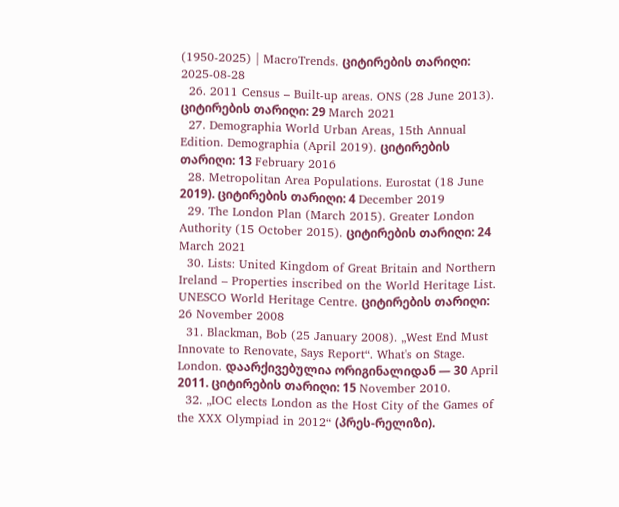(1950-2025) | MacroTrends. ციტირების თარიღი: 2025-08-28
  26. 2011 Census – Built-up areas. ONS (28 June 2013). ციტირების თარიღი: 29 March 2021
  27. Demographia World Urban Areas, 15th Annual Edition. Demographia (April 2019). ციტირების თარიღი: 13 February 2016
  28. Metropolitan Area Populations. Eurostat (18 June 2019). ციტირების თარიღი: 4 December 2019
  29. The London Plan (March 2015). Greater London Authority (15 October 2015). ციტირების თარიღი: 24 March 2021
  30. Lists: United Kingdom of Great Britain and Northern Ireland – Properties inscribed on the World Heritage List. UNESCO World Heritage Centre. ციტირების თარიღი: 26 November 2008
  31. Blackman, Bob (25 January 2008). „West End Must Innovate to Renovate, Says Report“. What's on Stage. London. დაარქივებულია ორიგინალიდან — 30 April 2011. ციტირების თარიღი: 15 November 2010.
  32. „IOC elects London as the Host City of the Games of the XXX Olympiad in 2012“ (პრეს-რელიზი).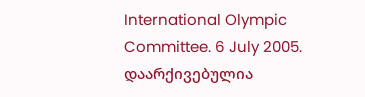International Olympic Committee. 6 July 2005. დაარქივებულია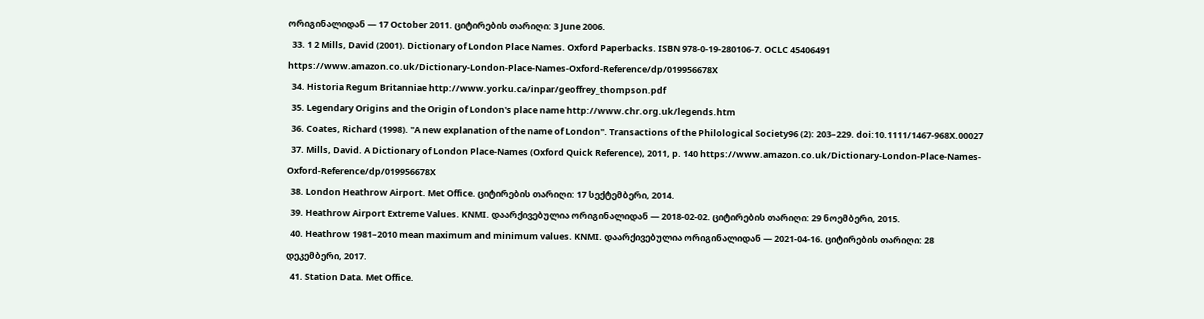ორიგინალიდან — 17 October 2011. ციტირების თარიღი: 3 June 2006.
  33. 1 2 Mills, David (2001). Dictionary of London Place Names. Oxford Paperbacks. ISBN 978-0-19-280106-7. OCLC 45406491 https://www.amazon.co.uk/Dictionary-London-Place-Names-Oxford-Reference/dp/019956678X
  34. Historia Regum Britanniae http://www.yorku.ca/inpar/geoffrey_thompson.pdf
  35. Legendary Origins and the Origin of London's place name http://www.chr.org.uk/legends.htm
  36. Coates, Richard (1998). "A new explanation of the name of London". Transactions of the Philological Society96 (2): 203–229. doi:10.1111/1467-968X.00027
  37. Mills, David. A Dictionary of London Place-Names (Oxford Quick Reference), 2011, p. 140 https://www.amazon.co.uk/Dictionary-London-Place-Names-Oxford-Reference/dp/019956678X
  38. London Heathrow Airport. Met Office. ციტირების თარიღი: 17 სექტემბერი, 2014.
  39. Heathrow Airport Extreme Values. KNMI. დაარქივებულია ორიგინალიდან — 2018-02-02. ციტირების თარიღი: 29 ნოემბერი, 2015.
  40. Heathrow 1981–2010 mean maximum and minimum values. KNMI. დაარქივებულია ორიგინალიდან — 2021-04-16. ციტირების თარიღი: 28 დეკემბერი, 2017.
  41. Station Data. Met Office.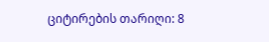ციტირების თარიღი: 8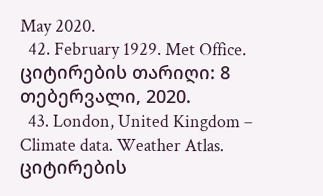May 2020.
  42. February 1929. Met Office. ციტირების თარიღი: 8 თებერვალი, 2020.
  43. London, United Kingdom – Climate data. Weather Atlas. ციტირების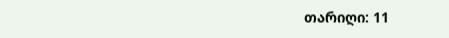თარიღი: 11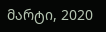მარტი, 2020